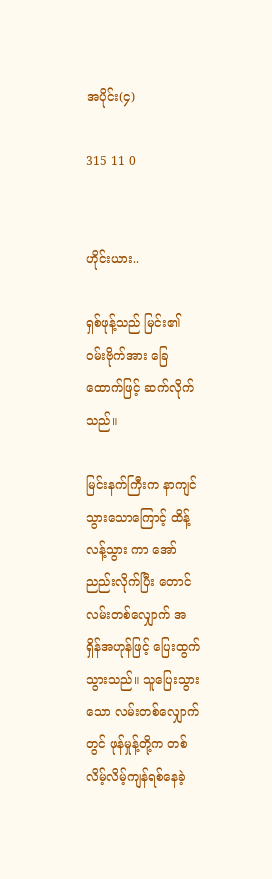အပိုင်း(၄)

315 11 0


ဟိုင်းယား..

ရှစ်ဖုန့်သည် မြင်း၏ ဝမ်းဗိုက်အား ခြေထောက်ဖြင့် ဆက်လိုက်သည်။

မြင်းနက်ကြီးက နာကျင်သွားသောကြောင့် ထိန့်လန့်သွား ကာ အော်ညည်းလိုက်ပြီး တောင်လမ်းတစ်လျှောက် အရှိန်အဟုန်ဖြင့် ပြေးထွက်သွားသည်။ သူပြေးသွားသော လမ်းတစ်လျှောက်တွင် ဖုန်မှုန့်တို့က တစ်လိမ့်လိမ့်ကျန်ရစ်နေခဲ့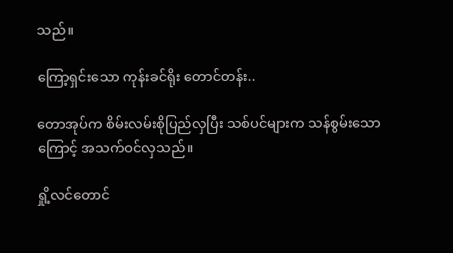သည်။

ကြော့ရှင်းသော ကုန်းခင်ရိုး တောင်တန်း..

တောအုပ်က စိမ်းလမ်းစိုပြည်လှပြီး သစ်ပင်များက သန်စွမ်းသောကြောင့် အသက်ဝင်လှသည်။

ရှို့လင်တောင်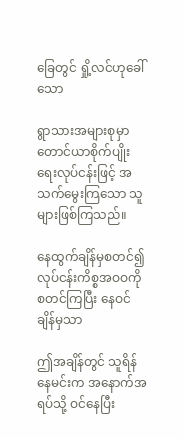ခြေတွင် ရှို့လင်ဟုခေါ်သော

ရွာသားအများစုမှာ တောင်ယာစိုက်ပျိုးရေးလုပ်ငန်းဖြင့် အသက်မွေးကြသော သူများဖြစ်ကြသည်။

နေထွက်ချိန်မှစတင်၍ လုပ်ငန်းကိစ္စအဝဝကိုစတင်ကြပြီး နေဝင်ချိန်မှသာ

ဤအချိန်တွင် သူရိန်နေမင်းက အနောက်အရပ်သို့ ဝင်နေပြီး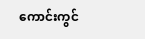ကောင်းကွင်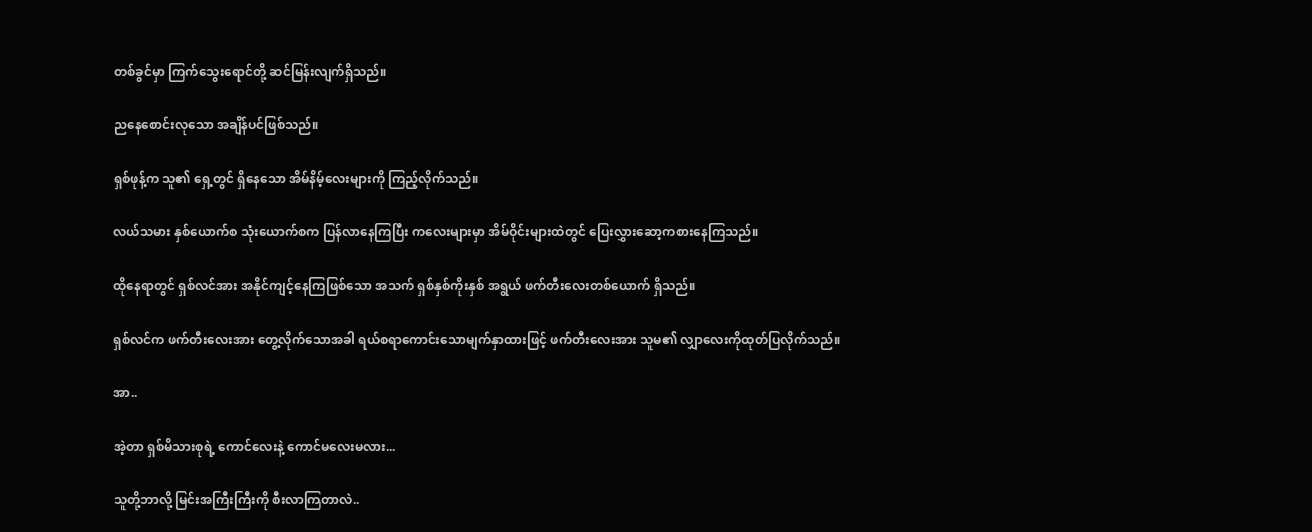တစ်ခွင်မှာ ကြက်သွေးရောင်တို့ ဆင်မြန်းလျက်ရှိသည်။

ညနေစောင်းလုသော အချိန်ပင်ဖြစ်သည်။

ရှစ်ဖုန့်က သူ၏ ရှေ့တွင် ရှိနေသော အိမ်နိမ့်လေးများကို ကြည့်လိုက်သည်။

လယ်သမား နှစ်ယောက်စ သုံးယောက်စက ပြန်လာနေကြပြီး ကလေးများမှာ အိမ်ဝိုင်းများထဲတွင် ပြေးလွှားဆော့ကစားနေကြသည်။

ထိုနေရာတွင် ရှစ်လင်အား အနိုင်ကျင့်နေကြဖြစ်သော အသက် ရှစ်နှစ်ကိုးနှစ် အရွယ် ဖက်တီးလေးတစ်ယောက် ရှိသည်။

ရှစ်လင်က ဖက်တီးလေးအား တွေ့လိုက်သောအခါ ရယ်စရာကောင်းသောမျက်နှာထားဖြင့် ဖက်တီးလေးအား သူမ၏ လျှာလေးကိုထုတ်ပြလိုက်သည်။

အာ..

အဲ့တာ ရှစ်မိသားစုရဲ့ ကောင်လေးနဲ့ ကောင်မလေးမလား...

သူတို့ဘာလို့ မြင်းအကြီးကြီးကို စီးလာကြတာလဲ..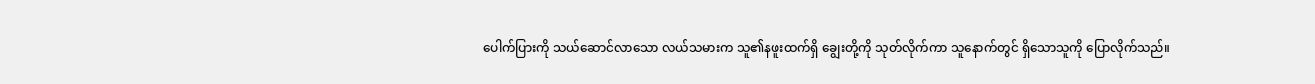ပေါက်ပြားကို သယ်ဆောင်လာသော လယ်သမားက သူ၏နဖူးထက်ရှိ ချွေးတို့ကို သုတ်လိုက်ကာ သူနောက်တွင် ရှိသောသူကို ပြောလိုက်သည်။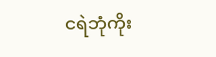ငရဲဘုံကိုး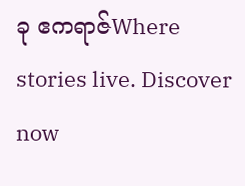ခု ဧကရာဇ်Where stories live. Discover now